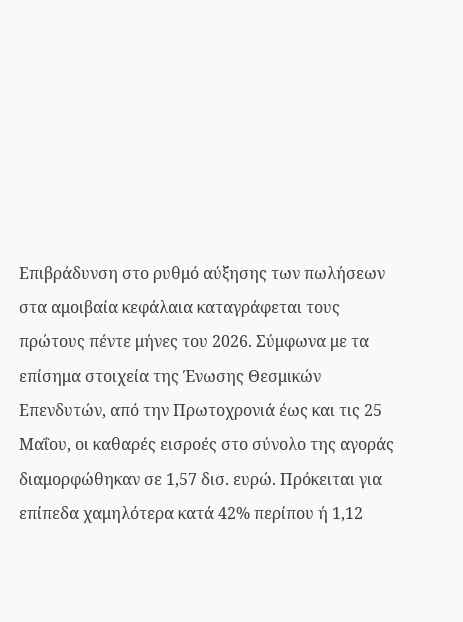Επιβράδυνση στο ρυθμό αύξησης των πωλήσεων στα αμοιβαία κεφάλαια καταγράφεται τους πρώτους πέντε μήνες του 2026. Σύμφωνα με τα επίσημα στοιχεία της Ένωσης Θεσμικών Επενδυτών, από την Πρωτοχρονιά έως και τις 25 Μαΐου, οι καθαρές εισροές στο σύνολο της αγοράς διαμορφώθηκαν σε 1,57 δισ. ευρώ. Πρόκειται για επίπεδα χαμηλότερα κατά 42% περίπου ή 1,12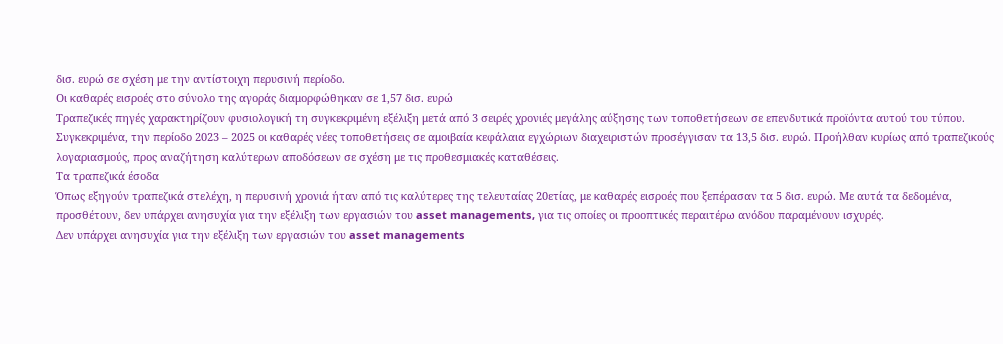δισ. ευρώ σε σχέση με την αντίστοιχη περυσινή περίοδο.
Οι καθαρές εισροές στο σύνολο της αγοράς διαμορφώθηκαν σε 1,57 δισ. ευρώ
Τραπεζικές πηγές χαρακτηρίζουν φυσιολογική τη συγκεκριμένη εξέλιξη μετά από 3 σειρές χρονιές μεγάλης αύξησης των τοποθετήσεων σε επενδυτικά προϊόντα αυτού του τύπου.
Συγκεκριμένα, την περίοδο 2023 – 2025 οι καθαρές νέες τοποθετήσεις σε αμοιβαία κεφάλαια εγχώριων διαχειριστών προσέγγισαν τα 13,5 δισ. ευρώ. Προήλθαν κυρίως από τραπεζικούς λογαριασμούς, προς αναζήτηση καλύτερων αποδόσεων σε σχέση με τις προθεσμιακές καταθέσεις.
Τα τραπεζικά έσοδα
Όπως εξηγούν τραπεζικά στελέχη, η περυσινή χρονιά ήταν από τις καλύτερες της τελευταίας 20ετίας, με καθαρές εισροές που ξεπέρασαν τα 5 δισ. ευρώ. Με αυτά τα δεδομένα, προσθέτουν, δεν υπάρχει ανησυχία για την εξέλιξη των εργασιών του asset managements, για τις οποίες οι προοπτικές περαιτέρω ανόδου παραμένουν ισχυρές.
Δεν υπάρχει ανησυχία για την εξέλιξη των εργασιών του asset managements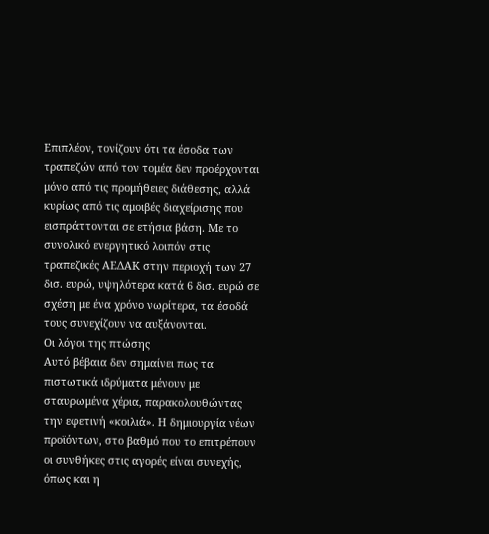Επιπλέον, τονίζουν ότι τα έσοδα των τραπεζών από τον τομέα δεν προέρχονται μόνο από τις προμήθειες διάθεσης, αλλά κυρίως από τις αμοιβές διαχείρισης που εισπράττονται σε ετήσια βάση. Με το συνολικό ενεργητικό λοιπόν στις τραπεζικές ΑΕΔΑΚ στην περιοχή των 27 δισ. ευρώ, υψηλότερα κατά 6 δισ. ευρώ σε σχέση με ένα χρόνο νωρίτερα, τα έσοδά τους συνεχίζουν να αυξάνονται.
Οι λόγοι της πτώσης
Αυτό βέβαια δεν σημαίνει πως τα πιστωτικά ιδρύματα μένουν με σταυρωμένα χέρια, παρακολουθώντας την εφετινή «κοιλιά». Η δημιουργία νέων προϊόντων, στο βαθμό που το επιτρέπουν οι συνθήκες στις αγορές είναι συνεχής, όπως και η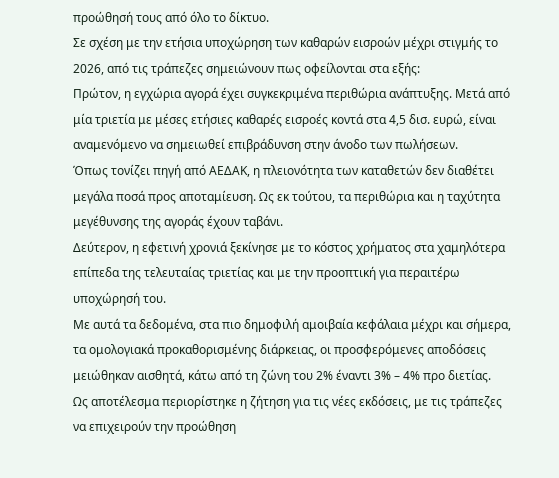προώθησή τους από όλο το δίκτυο.
Σε σχέση με την ετήσια υποχώρηση των καθαρών εισροών μέχρι στιγμής το 2026, από τις τράπεζες σημειώνουν πως οφείλονται στα εξής:
Πρώτον, η εγχώρια αγορά έχει συγκεκριμένα περιθώρια ανάπτυξης. Μετά από μία τριετία με μέσες ετήσιες καθαρές εισροές κοντά στα 4,5 δισ. ευρώ, είναι αναμενόμενο να σημειωθεί επιβράδυνση στην άνοδο των πωλήσεων.
Όπως τονίζει πηγή από ΑΕΔΑΚ, η πλειονότητα των καταθετών δεν διαθέτει μεγάλα ποσά προς αποταμίευση. Ως εκ τούτου, τα περιθώρια και η ταχύτητα μεγέθυνσης της αγοράς έχουν ταβάνι.
Δεύτερον, η εφετινή χρονιά ξεκίνησε με το κόστος χρήματος στα χαμηλότερα επίπεδα της τελευταίας τριετίας και με την προοπτική για περαιτέρω υποχώρησή του.
Με αυτά τα δεδομένα, στα πιο δημοφιλή αμοιβαία κεφάλαια μέχρι και σήμερα, τα ομολογιακά προκαθορισμένης διάρκειας, οι προσφερόμενες αποδόσεις μειώθηκαν αισθητά, κάτω από τη ζώνη του 2% έναντι 3% – 4% προ διετίας.
Ως αποτέλεσμα περιορίστηκε η ζήτηση για τις νέες εκδόσεις, με τις τράπεζες να επιχειρούν την προώθηση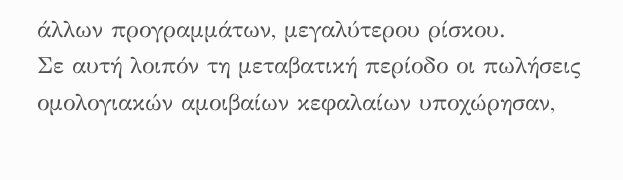άλλων προγραμμάτων, μεγαλύτερου ρίσκου.
Σε αυτή λοιπόν τη μεταβατική περίοδο οι πωλήσεις ομολογιακών αμοιβαίων κεφαλαίων υποχώρησαν,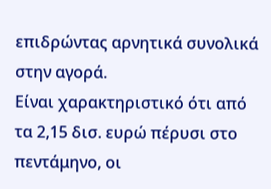επιδρώντας αρνητικά συνολικά στην αγορά.
Είναι χαρακτηριστικό ότι από τα 2,15 δισ. ευρώ πέρυσι στο πεντάμηνο, οι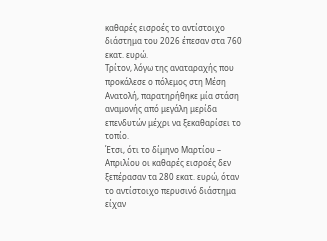καθαρές εισροές το αντίστοιχο διάστημα του 2026 έπεσαν στα 760 εκατ. ευρώ.
Τρίτον, λόγω της αναταραχής που προκάλεσε ο πόλεμος στη Μέση Ανατολή, παρατηρήθηκε μία στάση αναμονής από μεγάλη μερίδα επενδυτών μέχρι να ξεκαθαρίσει το τοπίο.
Έτσι, ότι το δίμηνο Μαρτίου – Απριλίου οι καθαρές εισροές δεν ξεπέρασαν τα 280 εκατ. ευρώ, όταν το αντίστοιχο περυσινό διάστημα είχαν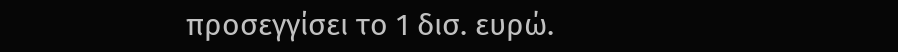προσεγγίσει το 1 δισ. ευρώ.